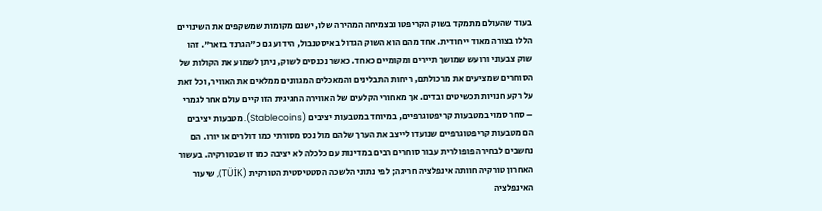בעוד שהעולם מתמקד בשוק הקריפטו ובצמיחה המהירה שלו, ישנם מקומות שמשקפים את השינויים הללו בצורה מאוד ייחודית. אחד מהם הוא השוק הגדול באיסטנבול, הידוע גם כ"הגרנד בזאר". זהו שוק צבעוני ורועש שמושך תיירים ומקומיים כאחד. כאשר נכנסים לשוק, ניתן לשמוע את הקולות של הסוחרים שמציעים את מרכולתם, ריחות התבלינים והמאכלים המגוונים ממלאים את האוויר, וכל זאת על רקע חנויות תכשיטים ובדים. אך מאחורי הקלעים של האווירה החגיגית הזו קיים עולם אחר לגמרי – סחר סמוי במטבעות קריפטוגרפיים, במיוחד במטבעות יציבים (Stablecoins). מטבעות יציבים הם מטבעות קריפטוגרפיים שנועדו לייצב את הערך שלהם מול נכס מסורתי כמו דולרים או יורו. הם נחשבים לבחירה פופולרית עבור סוחרים רבים במדינות עם כלכלה לא יציבה כמו זו שבטורקיה. בעשור האחרון טורקיה חוותה אינפלציה חריגה; לפי נתוני הלשכה הסטטיסטית הטורקית (TÜİK), שיעור האינפלציה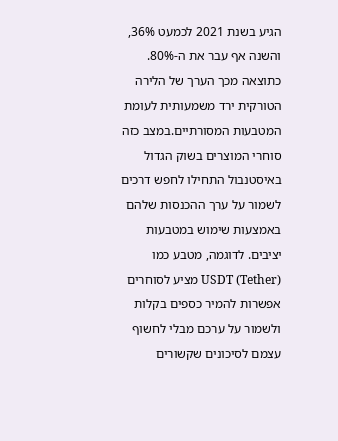הגיע בשנת 2021 לכמעט 36%, והשנה אף עבר את ה-80%. כתוצאה מכך הערך של הלירה הטורקית ירד משמעותית לעומת המטבעות המסורתיים.במצב כזה סוחרי המוצרים בשוק הגדול באיסטנבול התחילו לחפש דרכים לשמור על ערך ההכנסות שלהם באמצעות שימוש במטבעות יציבים. לדוגמה, מטבע כמו USDT (Tether) מציע לסוחרים אפשרות להמיר כספים בקלות ולשמור על ערכם מבלי לחשוף עצמם לסיכונים שקשורים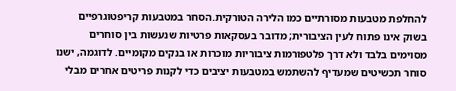להחלפת מטבעות מסורתיים כמו הלירה הטורקית.הסחר במטבעות קריפטוגרפיים בשוק אינו פתוח לעין הציבורית; מדובר בעסקאות פרטיות שנעשות בין סוחרים מסוימים בלבד ולא דרך פלטפורמות ציבוריות מוכרות או בנקים מקומיים. לדוגמה, ישנו סוחר תכשיטים שמעדיף להשתמש במטבעות יציבים כדי לקנות פריטים אחרים מבלי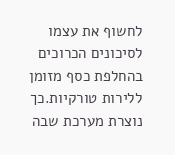לחשוף את עצמו לסיכונים הכרוכים בהחלפת כסף מזומן ללירות טורקיות.כך נוצרת מערכת שבה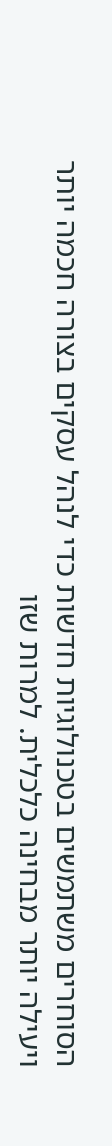הסוחרים משתמשים בטכנולוגיות חדשות כדי לנהל עסקים בצורה חכמה יותר ויעילה יותר מבחינה כלכלית. למרות שזו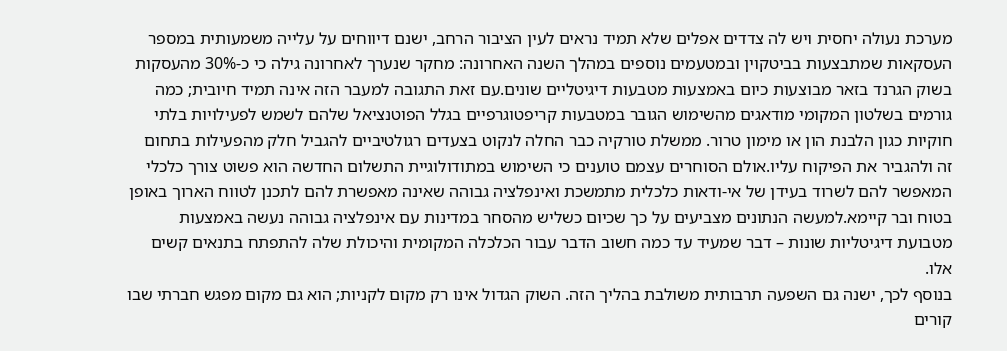מערכת נעולה יחסית ויש לה צדדים אפלים שלא תמיד נראים לעין הציבור הרחב, ישנם דיווחים על עלייה משמעותית במספר העסקאות שמתבצעות בביטקוין ובמטעמים נוספים במהלך השנה האחרונה: מחקר שנערך לאחרונה גילה כי כ-30% מהעסקות בשוק הגרנד בזאר מבוצעות כיום באמצעות מטבעות דיגיטליים שונים.עם זאת התגובה למעבר הזה אינה תמיד חיובית; כמה גורמים בשלטון המקומי מודאגים מהשימוש הגובר במטבעות קריפטוגרפיים בגלל הפוטנציאל שלהם לשמש לפעילויות בלתי חוקיות כגון הלבנת הון או מימון טרור. ממשלת טורקיה כבר החלה לנקוט בצעדים רגולטיביים להגביל חלק מהפעילות בתחום זה ולהגביר את הפיקוח עליו.אולם הסוחרים עצמם טוענים כי השימוש במתודולוגיית התשלום החדשה הוא פשוט צורך כלכלי המאפשר להם לשרוד בעידן של אי-ודאות כלכלית מתמשכת ואינפלציה גבוהה שאינה מאפשרת להם לתכנן לטווח הארוך באופן בטוח ובר קיימא.למעשה הנתונים מצביעים על כך שכיום כשליש מהסחר במדינות עם אינפלציה גבוהה נעשה באמצעות מטבועת דיגיטליות שונות – דבר שמעיד עד כמה חשוב הדבר עבור הכלכלה המקומית והיכולת שלה להתפתח בתנאים קשים אלו.
בנוסף לכך, ישנה גם השפעה תרבותית משולבת בהליך הזה. השוק הגדול אינו רק מקום לקניות; הוא גם מקום מפגש חברתי שבו קורים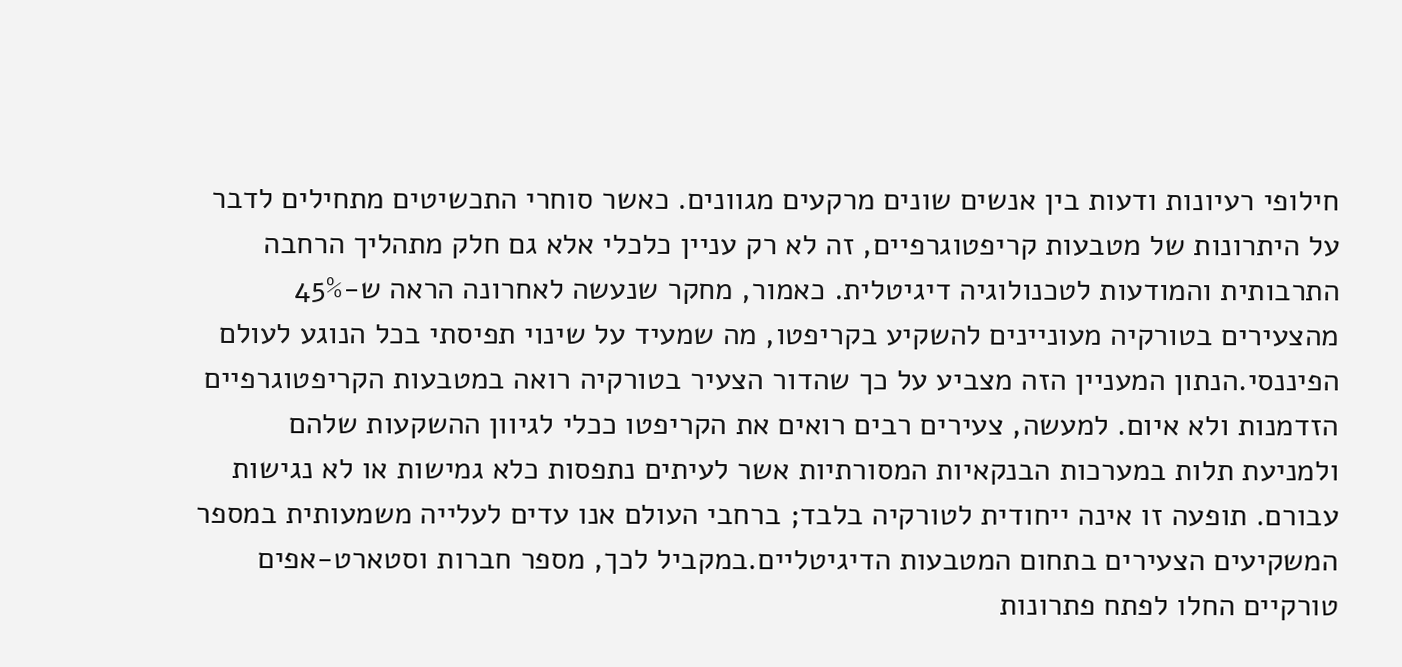חילופי רעיונות ודעות בין אנשים שונים מרקעים מגוונים. כאשר סוחרי התכשיטים מתחילים לדבר על היתרונות של מטבעות קריפטוגרפיים, זה לא רק עניין כלכלי אלא גם חלק מתהליך הרחבה התרבותית והמודעות לטכנולוגיה דיגיטלית. כאמור, מחקר שנעשה לאחרונה הראה ש-45% מהצעירים בטורקיה מעוניינים להשקיע בקריפטו, מה שמעיד על שינוי תפיסתי בכל הנוגע לעולם הפיננסי.הנתון המעניין הזה מצביע על כך שהדור הצעיר בטורקיה רואה במטבעות הקריפטוגרפיים הזדמנות ולא איום. למעשה, צעירים רבים רואים את הקריפטו ככלי לגיוון ההשקעות שלהם ולמניעת תלות במערכות הבנקאיות המסורתיות אשר לעיתים נתפסות כלא גמישות או לא נגישות עבורם. תופעה זו אינה ייחודית לטורקיה בלבד; ברחבי העולם אנו עדים לעלייה משמעותית במספר המשקיעים הצעירים בתחום המטבעות הדיגיטליים.במקביל לכך, מספר חברות וסטארט-אפים טורקיים החלו לפתח פתרונות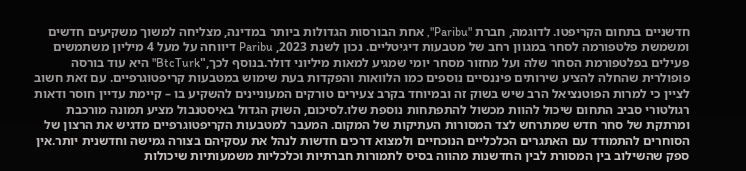חדשניים בתחום הקריפטו. לדוגמה, חברת "Paribu", אחת הבורסות הגדולות ביותר במדינה, מצליחה למשוך משקיעים חדשים ומשמשת פלטפורמה לסחר במגוון רחב של מטבעות דיגיטליים. נכון לשנת 2023, Paribu דיווחה על מעל 4 מיליון משתמשים פעילים בפלטפורמת הסחר שלה ועל מחזור מסחר יומי שמגיע למאות מיליוני דולר.בנוסף לכך,"BtcTurk" היא עוד בורסה פופולרית שהחלה להציע שירותים פיננסיים נוספים כמו הלוואות והפקדות בעת שימוש במטבעות קריפטוגרפיים. עם זאת חשוב לציין כי למרות הפוטנציאל הרב שיש בשוק זה ובמיוחד בקרב צעירים טורקים המעוניינים להשקיע בו – קיימת עדיין חוסר ודאות רגולטורי סביב התחום שיכול להוות מכשול להתפתחות נוספת שלו.לסיכום, השוק הגדול באיסטנבול מציע תמונה מורכבת ומרתקת של סחר חדש שמתרחש לצד המסורות העתיקות של המקום. המעבר למטבעות הקריפטוגרפיים מדגיש את הרצון של הסוחרים להתמודד עם האתגרים הכלכליים הנוכחיים ולמצוא דרכים חדשות לנהל את עסקיהם בצורה גמישה וחדשנית יותר.אין ספק שהשילוב בין המסורת לבין החדשנות מהווה בסיס לתמורות חברתיות וכלכליות משמעותיות שיכולות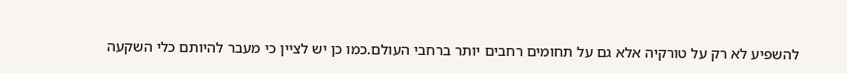להשפיע לא רק על טורקיה אלא גם על תחומים רחבים יותר ברחבי העולם.כמו כן יש לציין כי מעבר להיותם כלי השקעה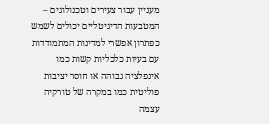מעניין עבור צעירים וטכנולוגים – המטבעות הדיגיטליים יכולים לשמש כפתרון אפשרי למדינות המתמודדות עם בעיות כלכליות קשות כמו אינפלציה גבוהה או חוסר יציבות פוליטית כמו במקרה של טורקיה עצמה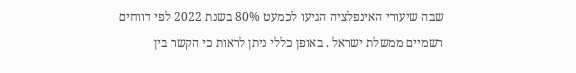שבה שיעורי האינפלציה הגיעו לכמעט 80% בשנת 2022 לפי דווחים רשמיים ממשלת ישראל . באופן כללי ניתן לראות כי הקשר בין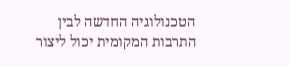הטכנולוגיה החדשה לבין התרבות המקומית יכול ליצור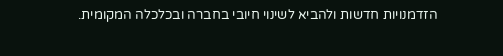הזדמנויות חדשות ולהביא לשינוי חיובי בחברה ובכלכלה המקומית.